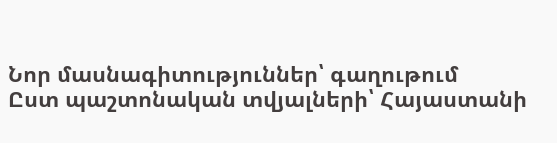Նոր մասնագիտություններ՝ գաղութում
Ըստ պաշտոնական տվյալների՝ Հայաստանի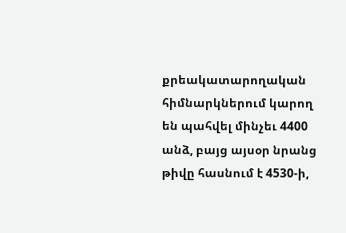քրեակատարողական հիմնարկներում կարող են պահվել մինչեւ 4400 անձ, բայց այսօր նրանց թիվը հասնում է 4530-ի,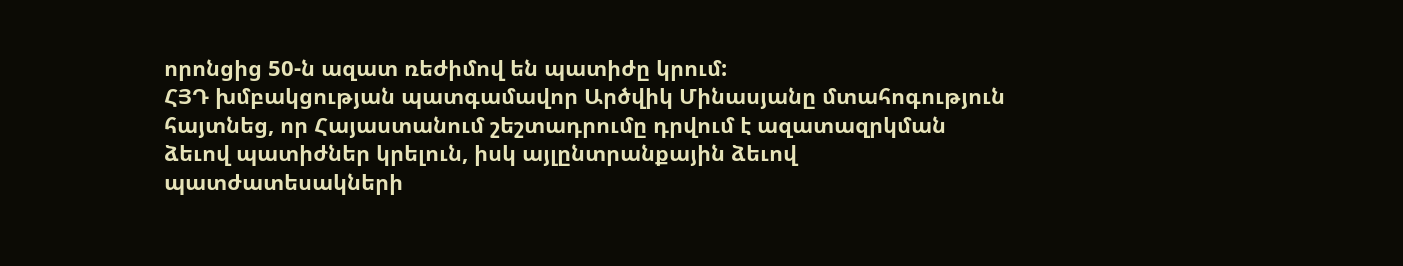որոնցից 50-ն ազատ ռեժիմով են պատիժը կրում:
ՀՅԴ խմբակցության պատգամավոր Արծվիկ Մինասյանը մտահոգություն հայտնեց, որ Հայաստանում շեշտադրումը դրվում է ազատազրկման ձեւով պատիժներ կրելուն, իսկ այլընտրանքային ձեւով պատժատեսակների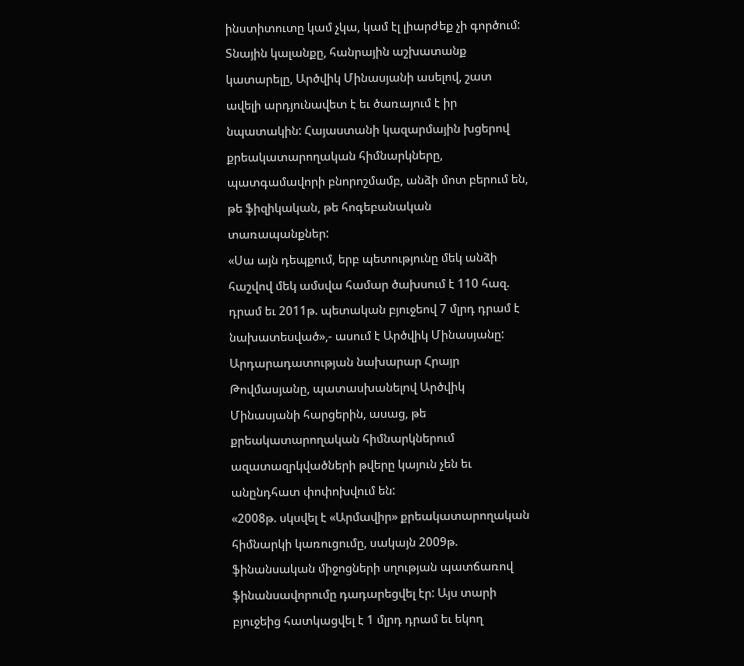ինստիտուտը կամ չկա, կամ էլ լիարժեք չի գործում:
Տնային կալանքը, հանրային աշխատանք կատարելը, Արծվիկ Մինասյանի ասելով, շատ ավելի արդյունավետ է եւ ծառայում է իր նպատակին: Հայաստանի կազարմային խցերով քրեակատարողական հիմնարկները, պատգամավորի բնորոշմամբ, անձի մոտ բերում են, թե ֆիզիկական, թե հոգեբանական տառապանքներ:
«Սա այն դեպքում, երբ պետությունը մեկ անձի հաշվով մեկ ամսվա համար ծախսում է 110 հազ. դրամ եւ 2011թ. պետական բյուջեով 7 մլրդ դրամ է նախատեսված»,- ասում է Արծվիկ Մինասյանը:
Արդարադատության նախարար Հրայր Թովմասյանը, պատասխանելով Արծվիկ Մինասյանի հարցերին, ասաց, թե քրեակատարողական հիմնարկներում ազատազրկվածների թվերը կայուն չեն եւ անընդհատ փոփոխվում են:
«2008թ. սկսվել է «Արմավիր» քրեակատարողական հիմնարկի կառուցումը, սակայն 2009թ. ֆինանսական միջոցների սղության պատճառով ֆինանսավորումը դադարեցվել էր: Այս տարի բյուջեից հատկացվել է 1 մլրդ դրամ եւ եկող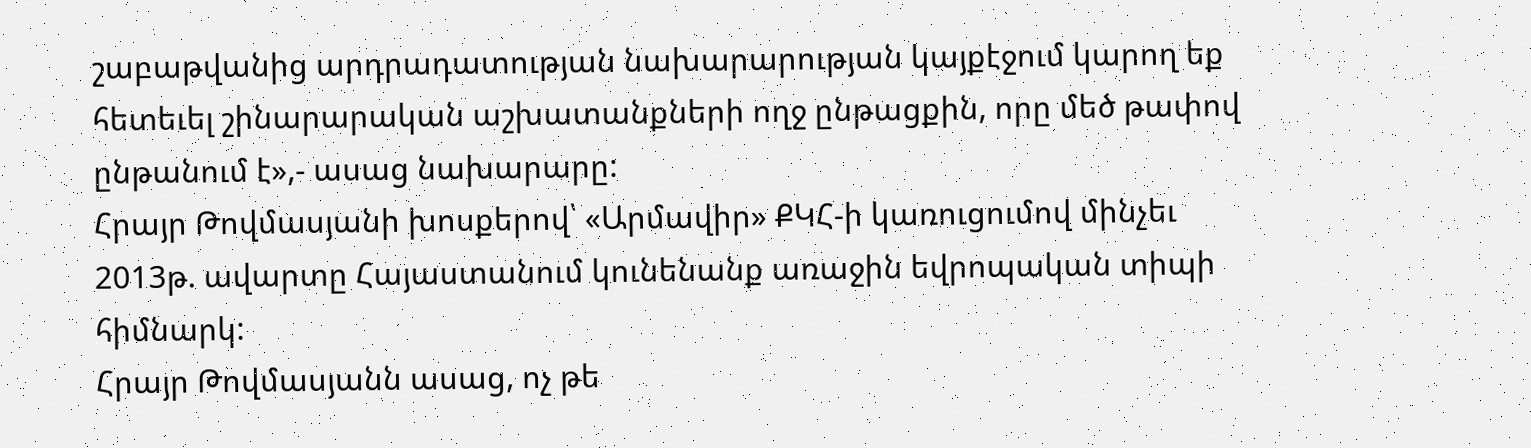շաբաթվանից արդրադատության նախարարության կայքէջում կարող եք հետեւել շինարարական աշխատանքների ողջ ընթացքին, որը մեծ թափով ընթանում է»,- ասաց նախարարը:
Հրայր Թովմասյանի խոսքերով՝ «Արմավիր» ՔԿՀ-ի կառուցումով մինչեւ 2013թ. ավարտը Հայաստանում կունենանք առաջին եվրոպական տիպի հիմնարկ:
Հրայր Թովմասյանն ասաց, ոչ թե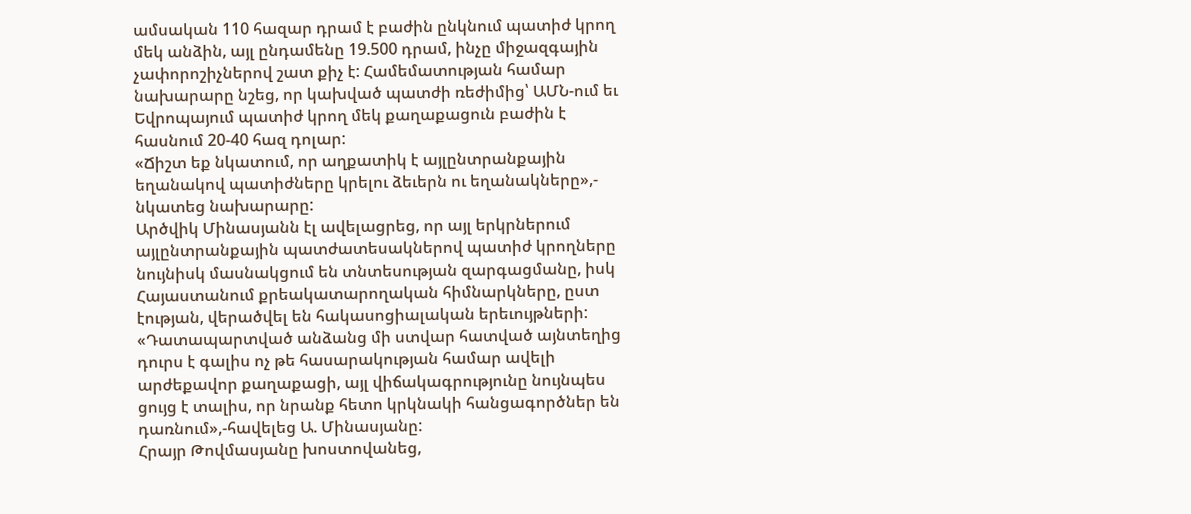ամսական 110 հազար դրամ է բաժին ընկնում պատիժ կրող մեկ անձին, այլ ընդամենը 19.500 դրամ, ինչը միջազգային չափորոշիչներով շատ քիչ է: Համեմատության համար նախարարը նշեց, որ կախված պատժի ռեժիմից՝ ԱՄՆ-ում եւ Եվրոպայում պատիժ կրող մեկ քաղաքացուն բաժին է հասնում 20-40 հազ դոլար:
«Ճիշտ եք նկատում, որ աղքատիկ է այլընտրանքային եղանակով պատիժները կրելու ձեւերն ու եղանակները»,- նկատեց նախարարը:
Արծվիկ Մինասյանն էլ ավելացրեց, որ այլ երկրներում այլընտրանքային պատժատեսակներով պատիժ կրողները նույնիսկ մասնակցում են տնտեսության զարգացմանը, իսկ Հայաստանում քրեակատարողական հիմնարկները, ըստ էության, վերածվել են հակասոցիալական երեւույթների:
«Դատապարտված անձանց մի ստվար հատված այնտեղից դուրս է գալիս ոչ թե հասարակության համար ավելի արժեքավոր քաղաքացի, այլ վիճակագրությունը նույնպես ցույց է տալիս, որ նրանք հետո կրկնակի հանցագործներ են դառնում»,-հավելեց Ա. Մինասյանը:
Հրայր Թովմասյանը խոստովանեց,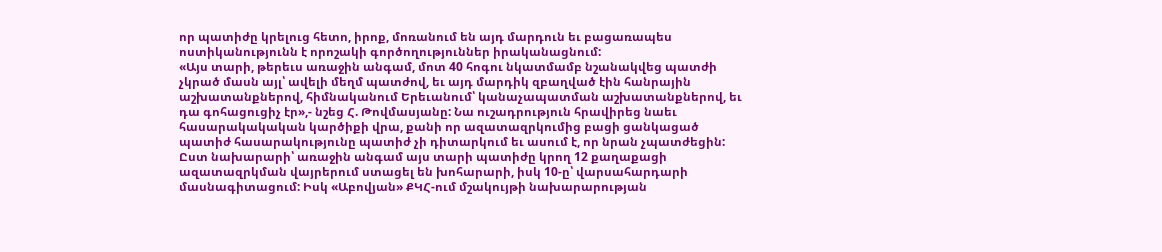որ պատիժը կրելուց հետո, իրոք, մոռանում են այդ մարդուն եւ բացառապես ոստիկանությունն է որոշակի գործողություններ իրականացնում:
«Այս տարի, թերեւս առաջին անգամ, մոտ 40 հոգու նկատմամբ նշանակվեց պատժի չկրած մասն այլ՝ ավելի մեղմ պատժով, եւ այդ մարդիկ զբաղված էին հանրային աշխատանքներով, հիմնականում Երեւանում՝ կանաչապատման աշխատանքներով, եւ դա գոհացուցիչ էր»,- նշեց Հ. Թովմասյանը: Նա ուշադրություն հրավիրեց նաեւ հասարակակական կարծիքի վրա, քանի որ ազատազրկումից բացի ցանկացած պատիժ հասարակությունը պատիժ չի դիտարկում եւ ասում է, որ նրան չպատժեցին:
Ըստ նախարարի՝ առաջին անգամ այս տարի պատիժը կրող 12 քաղաքացի ազատազրկման վայրերում ստացել են խոհարարի, իսկ 10-ը՝ վարսահարդարի մասնագիտացում: Իսկ «Աբովյան» ՔԿՀ-ում մշակույթի նախարարության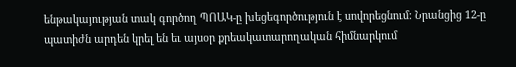ենթակայության տակ գործող ՊՈԱԿ-ը խեցեգործություն է սովորեցնում: Նրանցից 12-ը պատիժն արդեն կրել են եւ այսօր քրեակատարողական հիմնարկում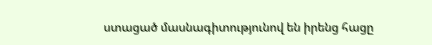ստացած մասնագիտությունով են իրենց հացը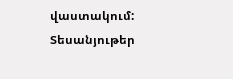վաստակում:
Տեսանյութեր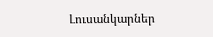Լուսանկարներ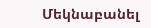Մեկնաբանել